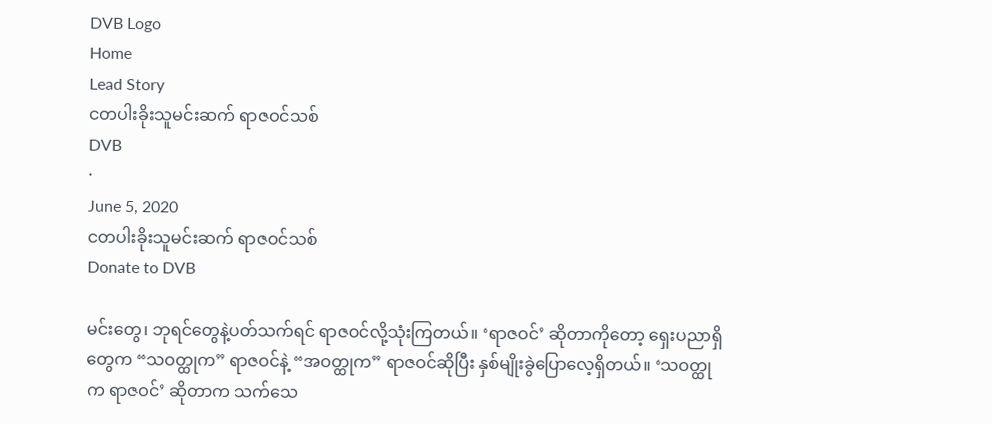DVB Logo
Home
Lead Story
ငတပါးခိုးသူမင်းဆက် ရာဇဝင်သစ်
DVB
·
June 5, 2020
ငတပါးခိုးသူမင်းဆက် ရာဇဝင်သစ်
Donate to DVB

မင်းတွေ၊ ဘုရင်တွေနဲ့ပတ်သက်ရင် ရာဇဝင်လို့သုံးကြတယ်။ ‘ရာဇဝင်’ ဆိုတာကိုတော့ ရှေးပညာရှိတွေက “သဝတ္ထုက” ရာဇဝင်နဲ့ “အဝတ္ထုက” ရာဇဝင်ဆိုပြီး နှစ်မျိုးခွဲပြောလေ့ရှိတယ်။ ‘သဝတ္ထုက ရာဇဝင်’ ဆိုတာက သက်သေ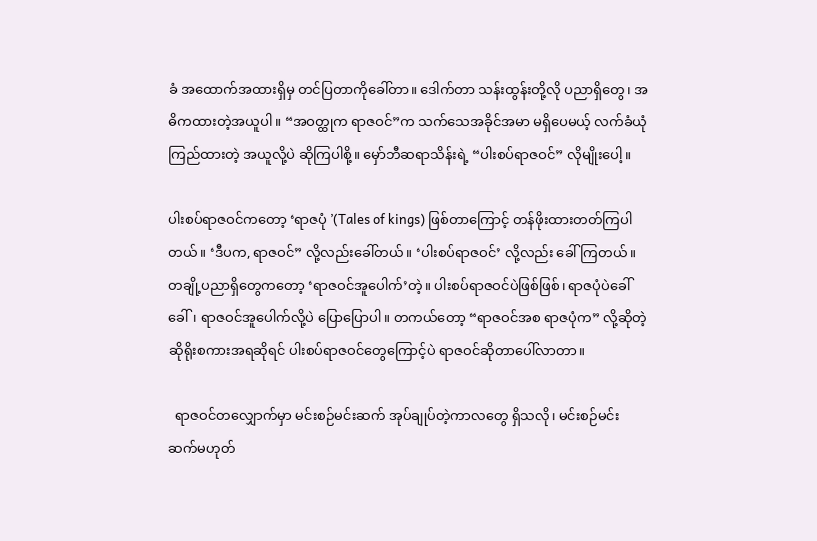ခံ အထောက်အထားရှိမှ တင်ပြတာကိုခေါ်တာ။ ဒေါက်တာ သန်းထွန်းတို့လို ပညာရှိတွေ၊ အဓိကထားတဲ့အယူပါ။ “အဝတ္ထုက ရာဇဝင်”က သက်သေအခိုင်အမာ မရှိပေမယ့် လက်ခံယုံကြည်ထားတဲ့ အယူလို့ပဲ ဆိုကြပါစို့။ မှော်ဘီဆရာသိန်းရဲ့ “ပါးစပ်ရာဇဝင်” လိုမျိုးပေါ့။

ပါးစပ်ရာဇဝင်ကတော့ ‘ရာဇပုံ ’(Tales of kings) ဖြစ်တာကြောင့် တန်ဖိုးထားတတ်ကြပါတယ်။ ‘ဒီပက, ရာဇဝင်” လို့လည်းခေါ်တယ်။ ‘ပါးစပ်ရာဇဝင်’ လို့လည်း ခေါ်ကြတယ်။ တချို့ပညာရှိတွေကတော့ ‘ရာဇဝင်အူပေါက်’တဲ့။ ပါးစပ်ရာဇဝင်ပဲဖြစ်ဖြစ်၊ ရာဇပုံပဲခေါ်ခေါ်၊ ရာဇဝင်အူပေါက်လို့ပဲ ပြောပြောပါ။ တကယ်တော့ “ရာဇဝင်အစ ရာဇပုံက” လို့ဆိုတဲ့ ဆိုရိုးစကားအရဆိုရင် ပါးစပ်ရာဇဝင်တွေကြောင့်ပဲ ရာဇဝင်ဆိုတာပေါ်လာတာ။

  ရာဇဝင်တလျှောက်မှာ မင်းစဉ်မင်းဆက် အုပ်ချုပ်တဲ့ကာလတွေ ရှိသလို၊ မင်းစဉ်မင်းဆက်မဟုတ်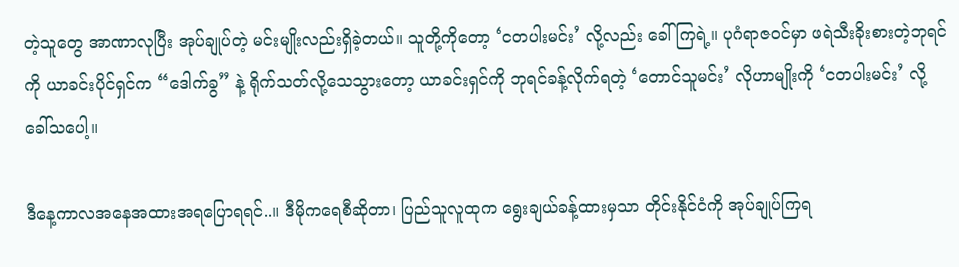တဲ့သူတွေ အာဏာလုပြီး အုပ်ချုပ်တဲ့ မင်းမျိုးလည်းရှိခဲ့တယ်။ သူတို့ကိုတော့ ‘ငတပါးမင်း’ လို့လည်း ခေါ်ကြရဲ့။ ပုဂံရာဇဝင်မှာ ဖရဲသီးခိုးစားတဲ့ဘုရင်ကို ယာခင်းပိုင်ရှင်က “ဒေါက်ခွ” နဲ့ ရိုက်သတ်လို့သေသွားတော့ ယာခင်းရှင်ကို ဘုရင်ခန့်လိုက်ရတဲ့ ‘တောင်သူမင်း’ လိုဟာမျိုးကို ‘ငတပါးမင်း’ လို့ ခေါ်သပေါ့။

ဒီနေ့ကာလအနေအထားအရပြောရရင်..။ ဒီမိုကရေစီဆိုတာ၊ ပြည်သူလူထုက ရွေးချယ်ခန့်ထားမှသာ တိုင်းနိုင်ငံကို အုပ်ချုပ်ကြရ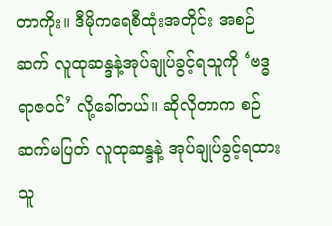တာကိုး။ ဒီမိုကရေစီထုံးအတိုင်း အစဉ်ဆက် လူထုဆန္ဒနဲ့အုပ်ချုပ်ခွင့်ရသူကို ‘ဗဒ္ဓ ရာဇဝင်’ လို့ခေါ်တယ်။ ဆိုလိုတာက စဉ်ဆက်မပြတ် လူထုဆန္ဒနဲ့ အုပ်ချုပ်ခွင့်ရထားသူ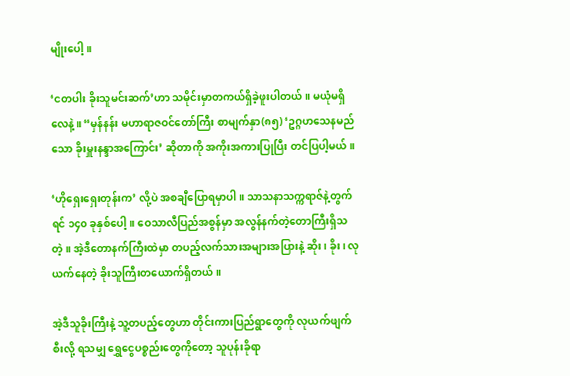မျိုးပေါ့။

‘ငတပါး ခိုးသူမင်းဆက်’ဟာ သမိုင်းမှာတကယ်ရှိခဲ့ဖူးပါတယ်။ မယုံမရှိလေနဲ့။ “မှန်နန်း မဟာရာဇဝင်တော်ကြီး စာမျက်နှာ(၈၅) ‘ဥဂ္ဂဟသေနမည်သော ခိုးမှူးနန္ဒာအကြောင်း’ ဆိုတာကို အကိုးအကားပြုပြီး တင်ပြပါ့မယ်။

‘ဟိုရှေးရှေးတုန်းက’ လို့ပဲ အစချီပြောရမှာပါ။ သာသနာသက္ကရာဇ်နဲ့တွက်ရင် ၁၄၀ ခုနှစ်ပေါ့။ ဝေသာလီပြည်အစွန်မှာ အလွန်နက်တဲ့တောကြီးရှိသတဲ့။ အဲ့ဒီတောနက်ကြီးထဲမှာ တပည့်လက်သားအများအပြားနဲ့ ဆိုး၊ ခိုး၊ လုယက်နေတဲ့ ခိုးသူကြီးတယောက်ရှိတယ်။

အဲ့ဒီသူခိုးကြီးနဲ့ သူ့တပည့်တွေဟာ တိုင်းကားပြည်ရွာတွေကို လုယက်ဖျက်စီးလို့ ရသမျှ ရွှေငွေပစ္စည်းတွေကိုတော့ သူပုန်းခိုရာ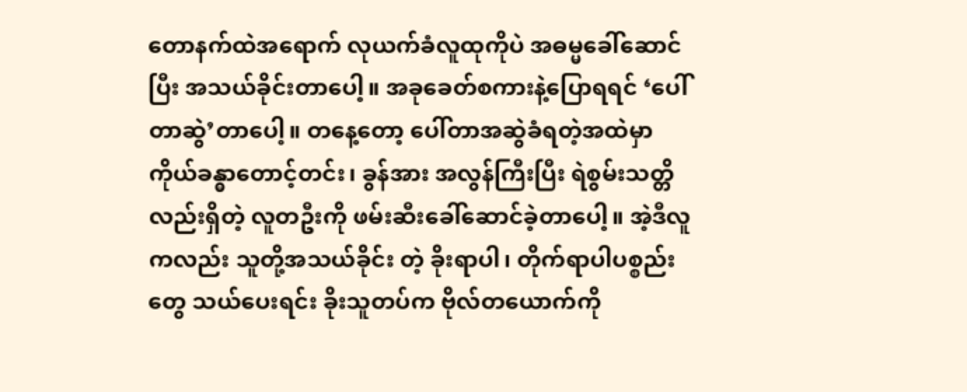တောနက်ထဲအရောက် လုယက်ခံလူထုကိုပဲ အဓမ္မခေါ်ဆောင်ပြီး အသယ်ခိုင်းတာပေါ့။ အခုခေတ်စကားနဲ့ပြောရရင် ‘ပေါ်တာဆွဲ’တာပေါ့။ တနေ့တော့ ပေါ်တာအဆွဲခံရတဲ့အထဲမှာ ကိုယ်ခန္ဓာတောင့်တင်း၊ ခွန်အား အလွန်ကြီးပြီး ရဲစွမ်းသတ္တိလည်းရှိတဲ့ လူတဦးကို ဖမ်းဆီးခေါ်ဆောင်ခဲ့တာပေါ့။ အဲ့ဒီလူကလည်း သူတို့အသယ်ခိုင်း တဲ့ ခိုးရာပါ၊ တိုက်ရာပါပစ္စည်းတွေ သယ်ပေးရင်း ခိုးသူတပ်က ဗိုလ်တယောက်ကို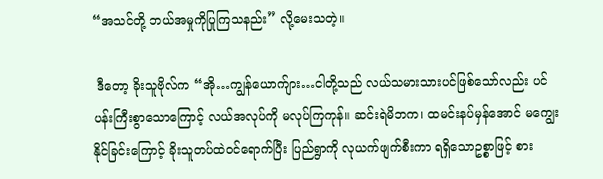“အသင်တို့ ဘယ်အမှုကိုပြုကြသနည်း” လို့မေးသတဲ့။

 ဒီတော့ ခိုးသူဗိုလ်က “အို…ကျွန်ယောက်ျား…ငါတို့သည် လယ်သမားသားပင်ဖြစ်သော်လည်း ပင်ပန်းကြီးစွာသောကြောင့် လယ်အလုပ်ကို မလုပ်ကြကုန်။ ဆင်းရဲမိဘက၊ ထမင်းနပ်မှန်အောင် မကျွေးနိုင်ခြင်းကြောင့် ခိုးသူတပ်ထဲဝင်ရောက်ပြီး ပြည်ရွာကို လုယက်ဖျက်စီးကာ ရရှိသောဥစ္စာဖြင့် စား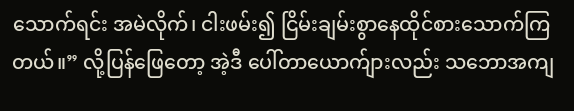သောက်ရင်း အမဲလိုက်၊ ငါးဖမ်း၍ ငြိမ်းချမ်းစွာနေထိုင်စားသောက်ကြတယ်။” လို့ပြန်ဖြေတော့ အဲ့ဒီ ပေါ်တာယောက်ျားလည်း သဘောအကျ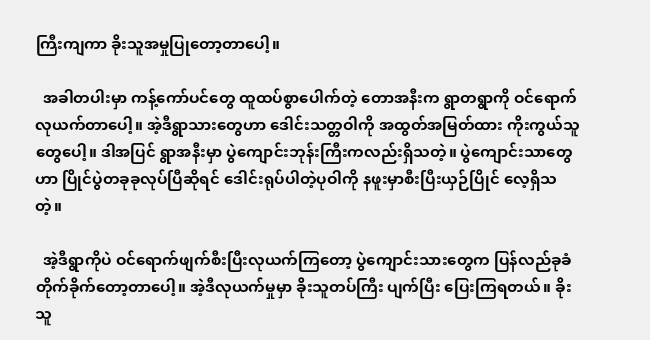ကြီးကျကာ ခိုးသူအမှုပြုတော့တာပေါ့။

  အခါတပါးမှာ ကန့်ကော်ပင်တွေ ထူထပ်စွာပေါက်တဲ့ တောအနီးက ရွာတရွာကို ဝင်ရောက်လုယက်တာပေါ့။ အဲ့ဒီရွာသားတွေဟာ ဒေါင်းသတ္တဝါကို အထွတ်အမြတ်ထား ကိုးကွယ်သူတွေပေါ့။ ဒါအပြင် ရွာအနီးမှာ ပွဲကျောင်းဘုန်းကြီးကလည်းရှိသတဲ့။ ပွဲကျောင်းသာတွေဟာ ပြိုင်ပွဲတခုခုလုပ်ပြီဆိုရင် ဒေါင်းရုပ်ပါတဲ့ပုဝါကို နဖူးမှာစီးပြီးယှဉ်ပြိုင် လေ့ရှိသတဲ့။

  အဲ့ဒီရွာကိုပဲ ဝင်ရောက်ဖျက်စီးပြီးလုယက်ကြတော့ ပွဲကျောင်းသားတွေက ပြန်လည်ခုခံတိုက်ခိုက်တော့တာပေါ့။ အဲ့ဒီလုယက်မှုမှာ ခိုးသူတပ်ကြီး ပျက်ပြီး ပြေးကြရတယ်။ ခိုးသူ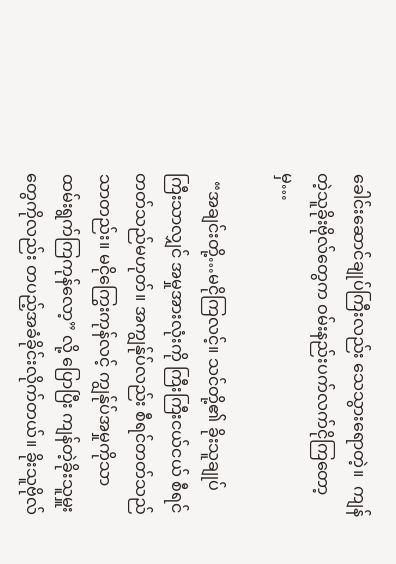ခေါင်းဆောင်ချုပ်ကြီးလည်း သေသွားရောတဲ့။  ကျန်တဲ့သူခိုးဗိုလ်တွေက ဝမ်းနည်းပက်လက်ငိုကြတော့မှ…

  “အချင်းတို့…မငိုကြလင့်။ သင်တို့၏ ခိုးသူချုပ်ကြီးသာလျှင် အမှုအားလုံးကို ကြီးကြီးငယ်ငယ် စီရင်တတ်သည်မဟုတ်။ အကျွန်ုပ်လည်း စီရင်တတ်သည်သာတည်း။ မငိုကြွေးကုန်လင့် ကျွန်ုပ်အမှုကိုသာ ထမ်းရွက်ကြကုန်လော့” လို့ ပြောပြီး ကျန်တဲ့ခိုးသူမှူးတွေကိုလည်း တပည့်အခံခိုင်းလိုက်တယ်။ ခိုးသူဗိုလ်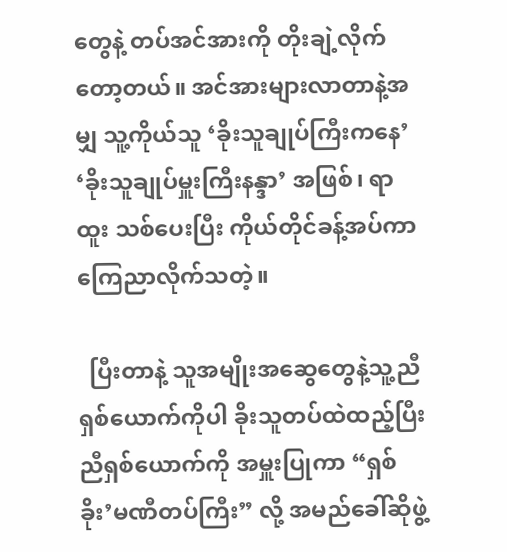တွေနဲ့ တပ်အင်အားကို တိုးချဲ့လိုက်တော့တယ်။ အင်အားများလာတာနဲ့အမျှ သူ့ကိုယ်သူ ‘ခိုးသူချုပ်ကြီးကနေ’ ‘ခိုးသူချုပ်မှူးကြီးနန္ဒာ’ အဖြစ်၊ ရာထူး သစ်ပေးပြီး ကိုယ်တိုင်ခန့်အပ်ကာ ကြေညာလိုက်သတဲ့။

  ပြီးတာနဲ့ သူအမျိုးအဆွေတွေနဲ့သူ့ညီ ရှစ်ယောက်ကိုပါ ခိုးသူတပ်ထဲထည့်ပြီး ညီရှစ်ယောက်ကို အမှူးပြုကာ “ရှစ်ခိုး’မဏီတပ်ကြီး” လို့ အမည်ခေါ်ဆိုဖွဲ့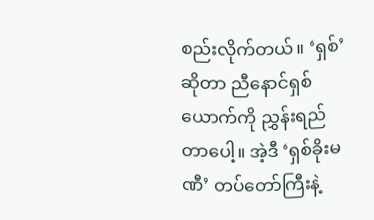စည်းလိုက်တယ်။ ‘ရှစ်’ဆိုတာ ညီနောင်ရှစ်ယောက်ကို ညွှန်းရည်တာပေါ့။ အဲ့ဒီ ‘ရှစ်ခိုးမဏီ’ တပ်တော်ကြီးနဲ့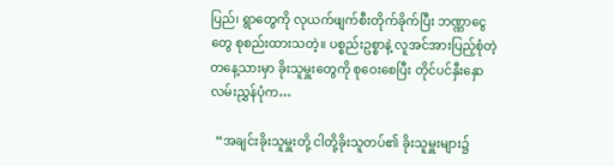ပြည်၊ ရွာတွေကို လုယက်ဖျက်စီးတိုက်ခိုက်ပြီး ဘဏ္ဏာငွေတွေ စုစည်းထားသတဲ့။ ပစ္စည်းဥစ္စာနဲ့ လူအင်အားပြည့်စုံတဲ့ တနေ့သားမှာ ခိုးသူမှူးတွေကို စုဝေးစေပြီး တိုင်ပင်နှီးနှောလမ်းညွှန်ပုံက…

  “အချင်းခိုးသူမှူးတို့ ငါတို့ခိုးသူတပ်၏ ခိုးသူမှူးများ၌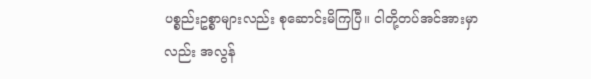ပစ္စည်းဥစ္စာများလည်း စုဆောင်းမိကြပြီ။ ငါတို့တပ်အင်အားမှာလည်း အလွန်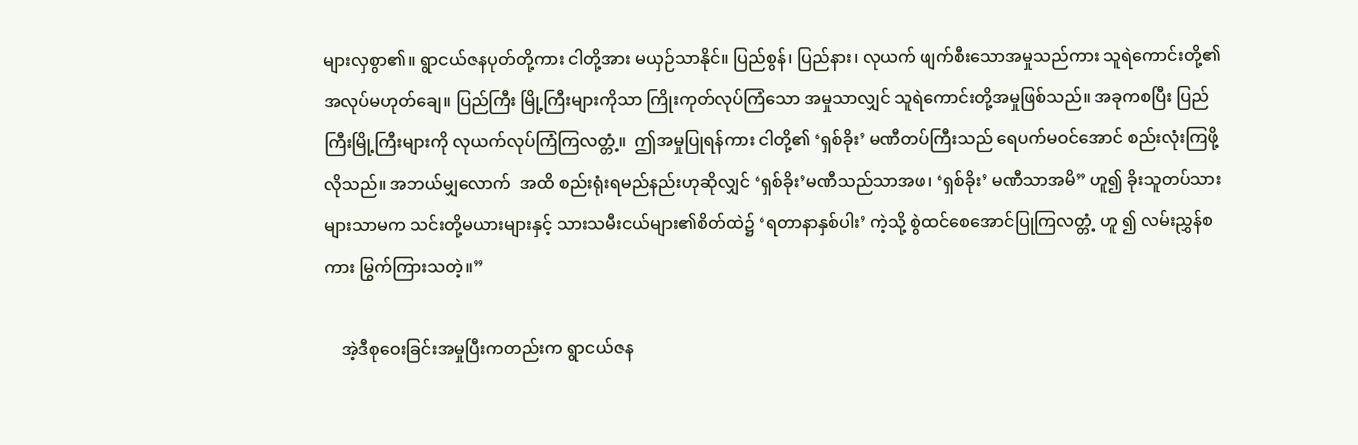များလှစွာ၏။ ရွာငယ်ဇနပုတ်တို့ကား ငါတို့အား မယှဉ်သာနိုင်။ ပြည်စွန်၊ ပြည်နား၊ လုယက် ဖျက်စီးသောအမှုသည်ကား သူရဲကောင်းတို့၏ အလုပ်မဟုတ်ချေ။ ပြည်ကြီး မြို့ကြီးများကိုသာ ကြိုးကုတ်လုပ်ကြံသော အမှုသာလျှင် သူရဲကောင်းတို့အမှုဖြစ်သည်။ အခုကစပြီး ပြည်ကြီးမြို့ကြီးများကို လုယက်လုပ်ကြံကြလတ္တံ့။  ဤအမှုပြုရန်ကား ငါတို့၏ ‘ရှစ်ခိုး’ မဏီတပ်ကြီးသည် ရေပက်မဝင်အောင် စည်းလုံးကြဖို့လိုသည်။ အဘယ်မျှလောက်  အထိ စည်းရုံးရမည်နည်းဟုဆိုလျှင် ‘ရှစ်ခိုး’မဏီသည်သာအဖ၊ ‘ရှစ်ခိုး’ မဏီသာအမိ” ဟူ၍ ခိုးသူတပ်သား များသာမက သင်းတို့မယားများနှင့် သားသမီးငယ်များ၏စိတ်ထဲ၌ ‘ရတာနာနှစ်ပါး’ ကဲ့သို့ စွဲထင်စေအောင်ပြုကြလတ္တံ့ ဟူ ၍ လမ်းညွှန်စကား မြွက်ကြားသတဲ့။”

    အဲ့ဒီစုဝေးခြင်းအမှုပြီးကတည်းက ရွာငယ်ဇန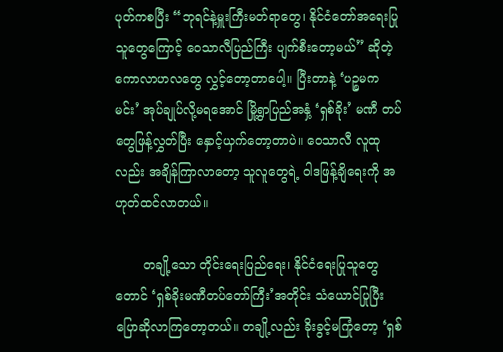ပုတ်ကစပြီး “ဘုရင်နဲ့မှူးကြီးမတ်ရာတွေ၊ နိုင်ငံတော်အရေးပြုသူတွေကြောင့် ဝေသာလီပြည်ကြီး ပျက်စီးတော့မယ်” ဆိုတဲ့ ကောလာဟလတွေ လွှင့်တော့တာပေါ့။ ပြီးတာနဲ့ ‘ပဉ္စမကမင်း’ အုပ်ချုပ်လို့မရအောင် မြို့ရွာပြည်အနှံ့ ‘ရှစ်ခိုး’ မဏီ တပ်တွေဖြန့်လွှတ်ပြီး နှောင့်ယှက်တော့တာပဲ။ ဝေသာလီ လူထုလည်း အချိန်ကြာလာတော့ သူလူတွေရဲ့ ဝါဒဖြန့်ချိရေးကို အဟုတ်ထင်လာတယ်။

       တချို့သော တိုင်းရေးပြည်ရေး၊ နိုင်ငံရေးပြုသူတွေတောင် ‘ရှစ်ခိုးမဏီတပ်တော်ကြီး’အတိုင်း သံယောင်ပြုပြီး ပြောဆိုလာကြတော့တယ်။ တချို့လည်း ခိုးခွင့်မကြုံတော့ ‘ရှစ်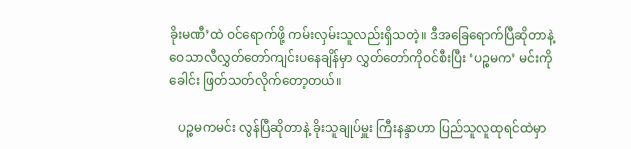ခိုးမဏီ’ထဲ ဝင်ရောက်ဖို့ ကမ်းလှမ်းသူလည်းရှိသတဲ့။ ဒီအခြေရောက်ပြီဆိုတာနဲ့ ဝေသာလီလွှတ်တော်ကျင်းပနေချိန်မှာ လွှတ်တော်ကိုဝင်စီးပြီး ‘ပဉ္စမက’ မင်းကို ခေါင်း ဖြတ်သတ်လိုက်တော့တယ်။

   ပဉ္စမကမင်း လွန်ပြီဆိုတာနဲ့ ခိုးသူချုပ်မှူး ကြီးနန္ဒာဟာ ပြည်သူလူထုရင်ထဲမှာ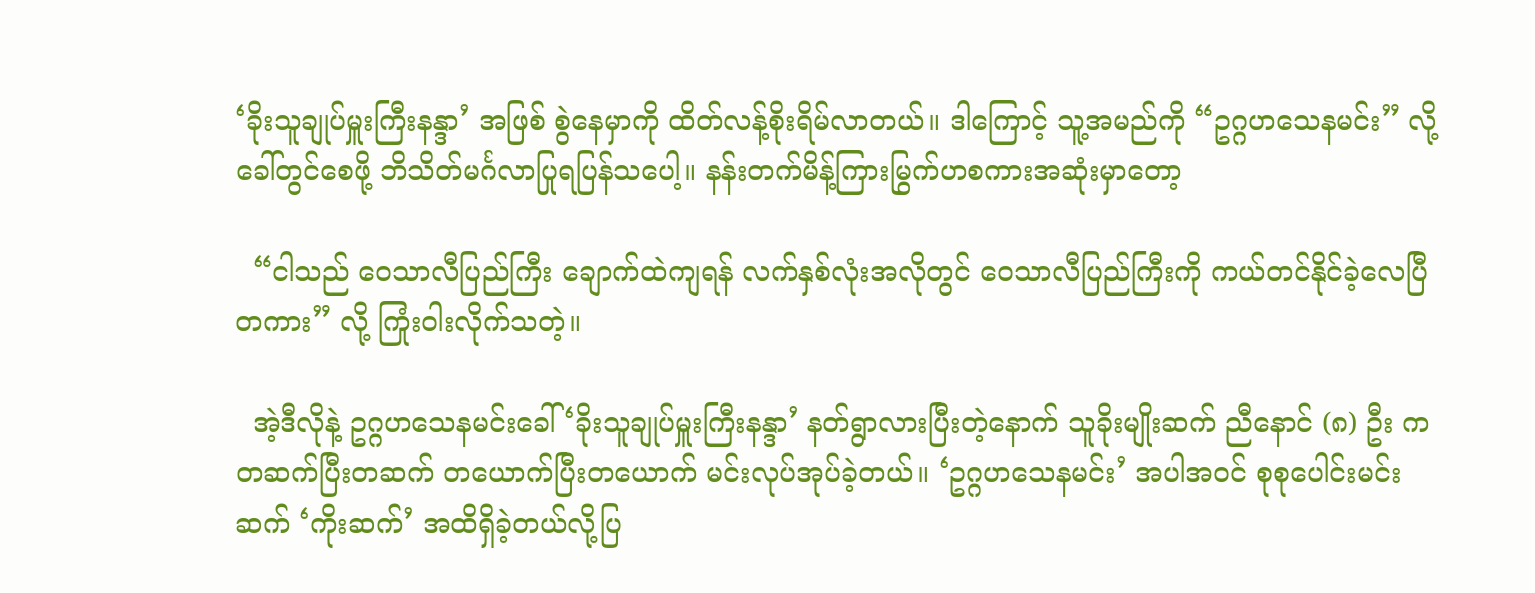‘ခိုးသူချုပ်မှူးကြီးနန္ဒာ’ အဖြစ် စွဲနေမှာကို ထိတ်လန့်စိုးရိမ်လာတယ်။ ဒါကြောင့် သူ့အမည်ကို “ဥဂ္ဂဟသေနမင်း” လို့ ခေါ်တွင်စေဖို့ ဘိသိတ်မင်္ဂလာပြုရပြန်သပေါ့။ နန်းတက်မိန့်ကြားမြွက်ဟစကားအဆုံးမှာတော့

  “ငါသည် ဝေသာလီပြည်ကြီး ချောက်ထဲကျရန် လက်နှစ်လုံးအလိုတွင် ဝေသာလီပြည်ကြီးကို ကယ်တင်နိုင်ခဲ့လေပြီတကား” လို့ ကြုံးဝါးလိုက်သတဲ့။

  အဲ့ဒီလိုနဲ့ ဥဂ္ဂဟသေနမင်းခေါ် ‘ခိုးသူချုပ်မှူးကြီးနန္ဒာ’ နတ်ရွာလားပြီးတဲ့နောက် သူခိုးမျိုးဆက် ညီနောင် (၈) ဦး က တဆက်ပြီးတဆက် တယောက်ပြီးတယောက် မင်းလုပ်အုပ်ခဲ့တယ်။ ‘ဥဂ္ဂဟသေနမင်း’ အပါအဝင် စုစုပေါင်းမင်းဆက် ‘ကိုးဆက်’ အထိရှိခဲ့တယ်လို့ပြ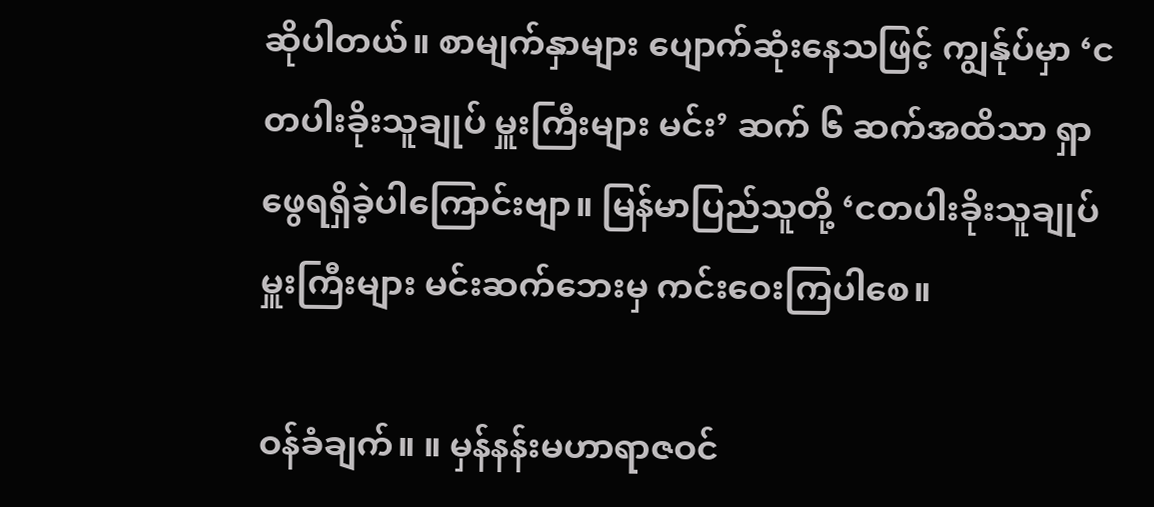ဆိုပါတယ်။ စာမျက်နှာများ ပျောက်ဆုံးနေသဖြင့် ကျွန်ုပ်မှာ ‘ငတပါးခိုးသူချုပ် မှူးကြီးများ မင်း’ ဆက် ၆ ဆက်အထိသာ ရှာဖွေရရှိခဲ့ပါကြောင်းဗျာ။ မြန်မာပြည်သူတို့ ‘ငတပါးခိုးသူချုပ်မှူးကြီးများ မင်းဆက်ဘေးမှ ကင်းဝေးကြပါစေ။

ဝန်ခံချက်။ ။ မှန်နန်းမဟာရာဇဝင်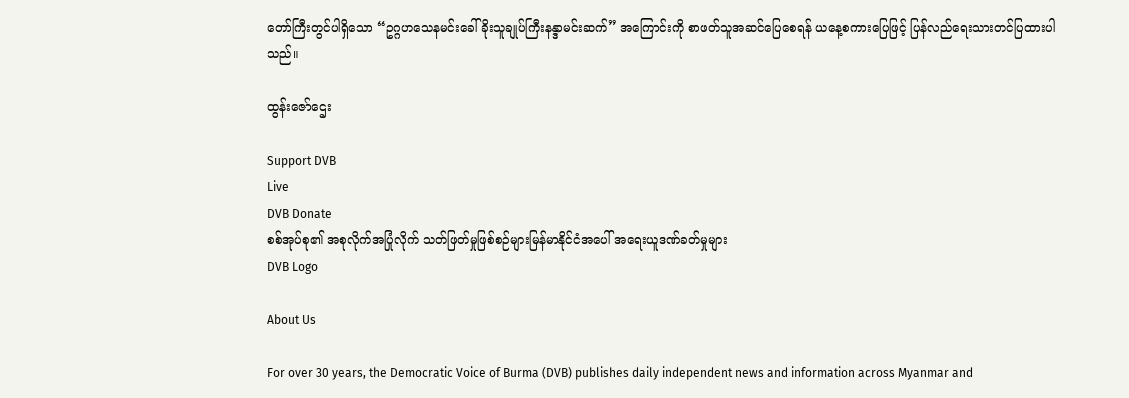တော်ကြီးတွင်ပါရှိသော “ဥဂ္ဂဟသေနမင်းခေါ် ခိုးသူချုပ်ကြီးနန္ဒာမင်းဆက်” အကြောင်းကို စာဖတ်သူအဆင်ပြေစေရန် ယနေ့စကားပြေဖြင့် ပြန်လည်ရေးသားတင်ပြထားပါသည်။

ထွန်းဇော်ဌေး

Support DVB
Live
DVB Donate
စစ်အုပ်စု၏ အစုလိုက်အပြုံလိုက် သတ်ဖြတ်မှုဖြစ်စဉ်များမြန်မာနိုင်ငံအပေါ် အရေးယူဒဏ်ခတ်မှုများ
DVB Logo

About Us

For over 30 years, the Democratic Voice of Burma (DVB) publishes daily independent news and information across Myanmar and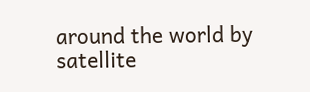around the world by satellite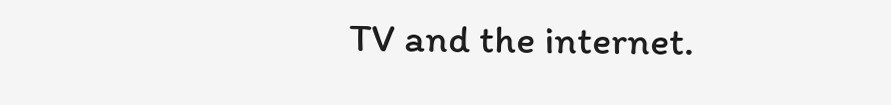TV and the internet.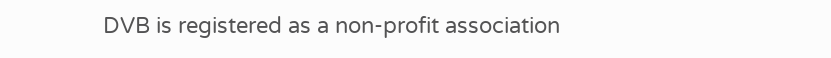DVB is registered as a non-profit association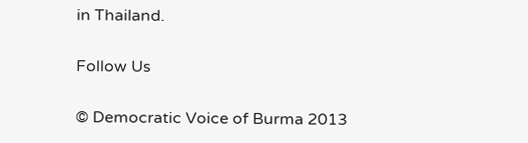in Thailand.

Follow Us

© Democratic Voice of Burma 2013